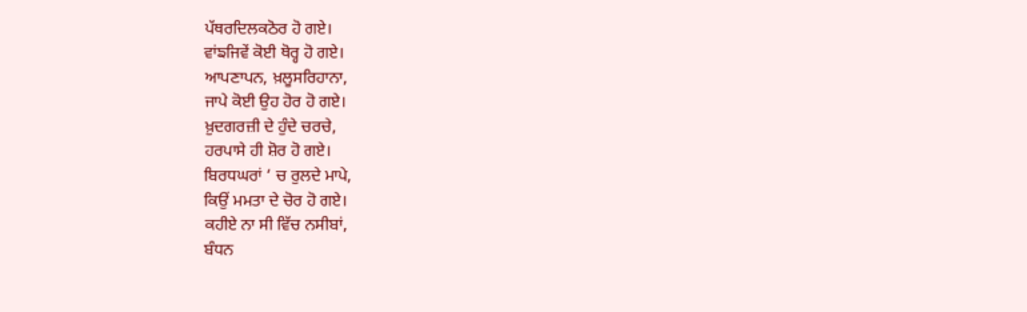ਪੱਥਰਦਿਲਕਠੋਰ ਹੋ ਗਏ।
ਵਾਂਙਜਿਵੇਂ ਕੋਈ ਥੋਰ੍ਹ ਹੋ ਗਏ।
ਆਪਣਾਪਨ, ਖ਼ਲੂਸਰਿਹਾਨਾ,
ਜਾਪੇ ਕੋਈ ਉਹ ਹੋਰ ਹੋ ਗਏ।
ਖ਼ੁਦਗਰਜ਼ੀ ਦੇ ਹੁੰਦੇ ਚਰਚੇ,
ਹਰਪਾਸੇ ਹੀ ਸ਼ੋਰ ਹੋ ਗਏ।
ਬਿਰਧਘਰਾਂ ‘ ਚ ਰੁਲਦੇ ਮਾਪੇ,
ਕਿਉਂ ਮਮਤਾ ਦੇ ਚੋਰ ਹੋ ਗਏ।
ਕਹੀਏ ਨਾ ਸੀ ਵਿੱਚ ਨਸੀਬਾਂ,
ਬੰਧਨ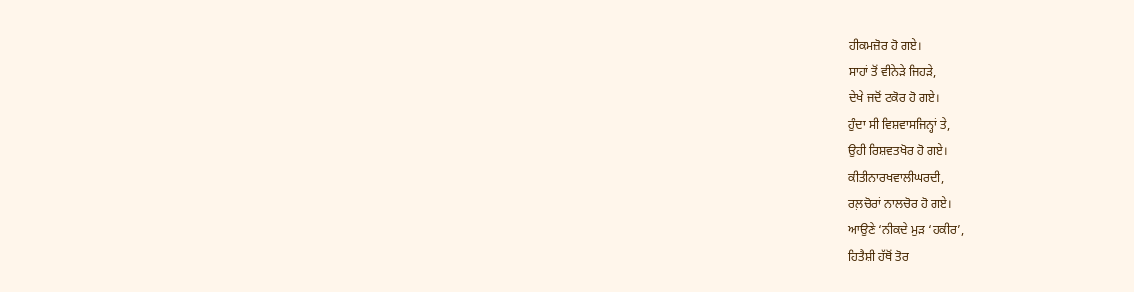ਹੀਕਮਜ਼ੋਰ ਹੋ ਗਏ।
ਸਾਹਾਂ ਤੋਂ ਵੀਨੇੜੇ ਜਿਹੜੇ,
ਦੇਖੇ ਜਦੋਂ ਟਕੋਰ ਹੋ ਗਏ।
ਹੁੰਦਾ ਸੀ ਵਿਸ਼ਵਾਸਜਿਨ੍ਹਾਂ ਤੇ,
ਉਹੀ ਰਿਸ਼ਵਤਖੋਰ ਹੋ ਗਏ।
ਕੀਤੀਨਾਰਖਵਾਲੀਘਰਦੀ,
ਰਲ਼ਚੋਰਾਂ ਨਾਲਚੋਰ ਹੋ ਗਏ।
ਆਉਣੇ ‘ਨੀਕਦੇ ਮੁੜ ‘ਹਕੀਰ’,
ਹਿਤੈਸ਼ੀ ਹੱਥੋਂ ਤੋਰ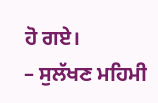ਹੋ ਗਏ।
– ਸੁਲੱਖਣ ਮਹਿਮੀ